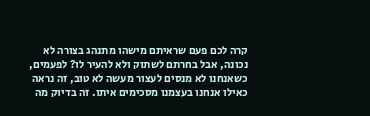קרה לכם פעם שראיתם מישהו מתנהג בצורה לא נכונה, אבל בחרתם לשתוק ולא להעיר לו? לפעמים, כשאנחנו לא מנסים לעצור מעשה לא טוב, זה נראה כאילו אנחנו בעצמנו מסכימים איתו. זה בדיוק מה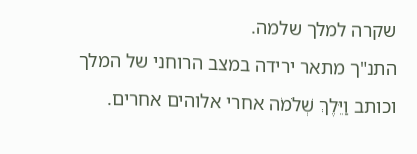שקרה למלך שלמה.
התנ"ך מתאר ירידה במצב הרוחני של המלך וכותב וַיֵּלֶךְ שְׁלֹמֹה אחרי אלוהים אחרים.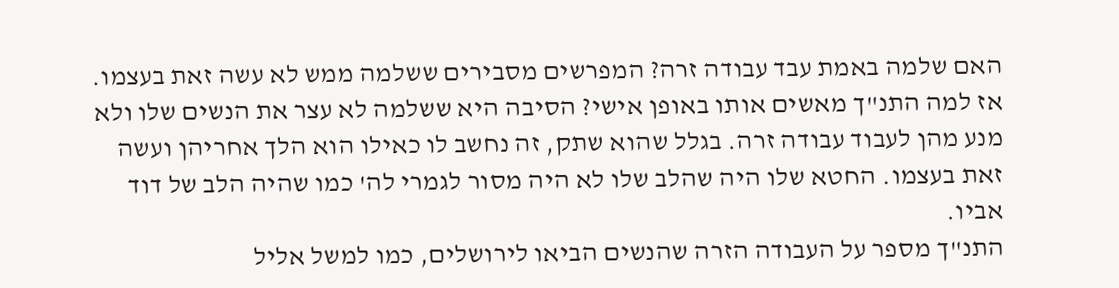האם שלמה באמת עבד עבודה זרה? המפרשים מסבירים ששלמה ממש לא עשה זאת בעצמו. אז למה התנ"ך מאשים אותו באופן אישי? הסיבה היא ששלמה לא עצר את הנשים שלו ולא מנע מהן לעבוד עבודה זרה. בגלל שהוא שתק, זה נחשב לו כאילו הוא הלך אחריהן ועשה זאת בעצמו. החטא שלו היה שהלב שלו לא היה מסור לגמרי לה' כמו שהיה הלב של דוד אביו.
התנ"ך מספר על העבודה הזרה שהנשים הביאו לירושלים, כמו למשל אליל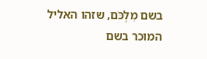בשם מִלְכֹּם, שזהו האליל המוכר בשם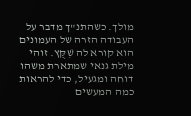מולך. כשהתנ"ך מדבר על העבודה הזרה של העמונים הוא קורא לה שִׁקֻּץ. זוהי מילת גנאי שמתארת משהו דוחה ומגעיל, כדי להראות כמה המעשים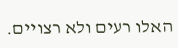האלו רעים ולא רצויים.